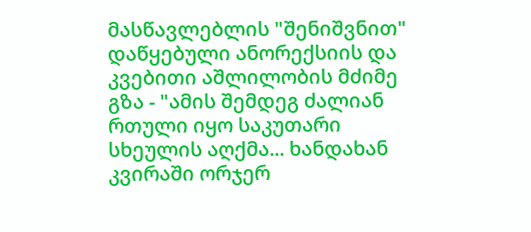მასწავლებლის "შენიშვნით" დაწყებული ანორექსიის და კვებითი აშლილობის მძიმე გზა - "ამის შემდეგ ძალიან რთული იყო საკუთარი სხეულის აღქმა... ხანდახან კვირაში ორჯერ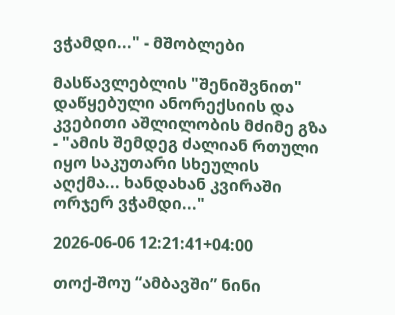ვჭამდი..." - მშობლები

მასწავლებლის "შენიშვნით" დაწყებული ანორექსიის და კვებითი აშლილობის მძიმე გზა - "ამის შემდეგ ძალიან რთული იყო საკუთარი სხეულის აღქმა... ხანდახან კვირაში ორჯერ ვჭამდი..."

2026-06-06 12:21:41+04:00

თოქ-შოუ “ამბავში” ნინი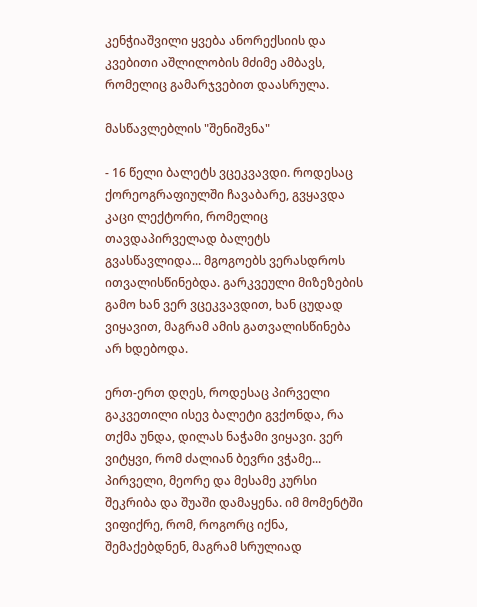კენჭიაშვილი ყვება ანორექსიის და კვებითი აშლილობის მძიმე ამბავს, რომელიც გამარჯვებით დაასრულა.

მასწავლებლის "შენიშვნა"

- 16 წელი ბალეტს ვცეკვავდი. როდესაც ქორეოგრაფიულში ჩავაბარე, გვყავდა კაცი ლექტორი, რომელიც თავდაპირველად ბალეტს გვასწავლიდა... მგოგოებს ვერასდროს ითვალისწინებდა. გარკვეული მიზეზების გამო ხან ვერ ვცეკვავდით, ხან ცუდად ვიყავით, მაგრამ ამის გათვალისწინება არ ხდებოდა.

ერთ-ერთ დღეს, როდესაც პირველი გაკვეთილი ისევ ბალეტი გვქონდა, რა თქმა უნდა, დილას ნაჭამი ვიყავი. ვერ ვიტყვი, რომ ძალიან ბევრი ვჭამე... პირველი, მეორე და მესამე კურსი შეკრიბა და შუაში დამაყენა. იმ მომენტში ვიფიქრე, რომ, როგორც იქნა, შემაქებდნენ, მაგრამ სრულიად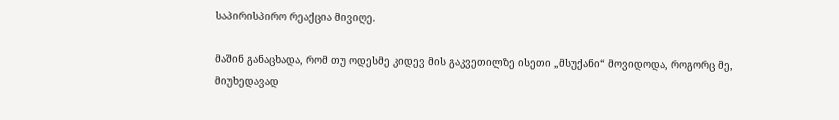საპირისპირო რეაქცია მივიღე.

მაშინ განაცხადა, რომ თუ ოდესმე კიდევ მის გაკვეთილზე ისეთი „მსუქანი“ მოვიდოდა, როგორც მე, მიუხედავად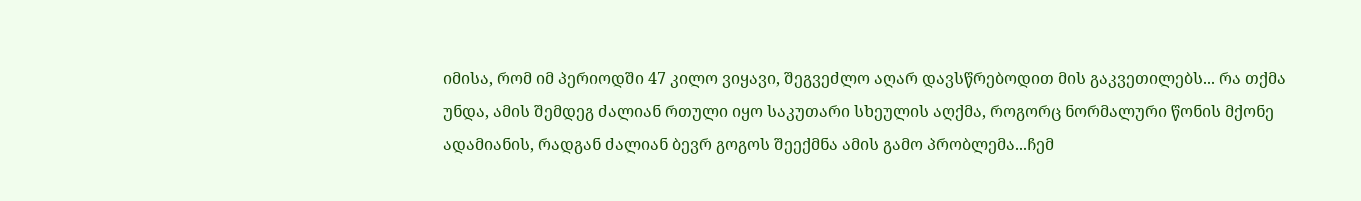იმისა, რომ იმ პერიოდში 47 კილო ვიყავი, შეგვეძლო აღარ დავსწრებოდით მის გაკვეთილებს... რა თქმა უნდა, ამის შემდეგ ძალიან რთული იყო საკუთარი სხეულის აღქმა, როგორც ნორმალური წონის მქონე ადამიანის, რადგან ძალიან ბევრ გოგოს შეექმნა ამის გამო პრობლემა...ჩემ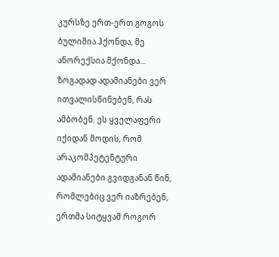კურსზე ერთ-ერთ გოგოს ბულიმია ჰქონდა, მე ანორექსია მქონდა... ზოგადად ადამიანები ვერ ითვალისწინებენ, რას ამბობენ. ეს ყველაფერი იქიდან მოდის, რომ არაკომპეტენტური ადამიანები გვიდგანან წინ, რომლებიც ვერ იაზრებენ, ერთმა სიტყვამ როგორ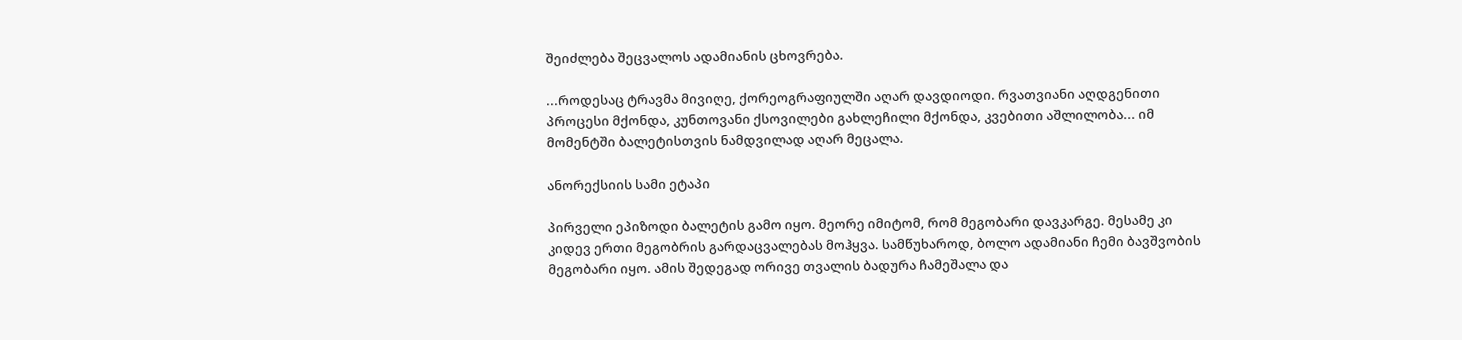შეიძლება შეცვალოს ადამიანის ცხოვრება.

...როდესაც ტრავმა მივიღე, ქორეოგრაფიულში აღარ დავდიოდი. რვათვიანი აღდგენითი პროცესი მქონდა, კუნთოვანი ქსოვილები გახლეჩილი მქონდა, კვებითი აშლილობა... იმ მომენტში ბალეტისთვის ნამდვილად აღარ მეცალა.

ანორექსიის სამი ეტაპი

პირველი ეპიზოდი ბალეტის გამო იყო. მეორე იმიტომ, რომ მეგობარი დავკარგე. მესამე კი კიდევ ერთი მეგობრის გარდაცვალებას მოჰყვა. სამწუხაროდ, ბოლო ადამიანი ჩემი ბავშვობის მეგობარი იყო. ამის შედეგად ორივე თვალის ბადურა ჩამეშალა და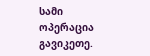სამი ოპერაცია გავიკეთე.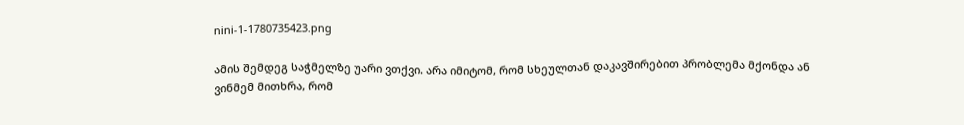nini-1-1780735423.png

ამის შემდეგ საჭმელზე უარი ვთქვი. არა იმიტომ, რომ სხეულთან დაკავშირებით პრობლემა მქონდა ან ვინმემ მითხრა, რომ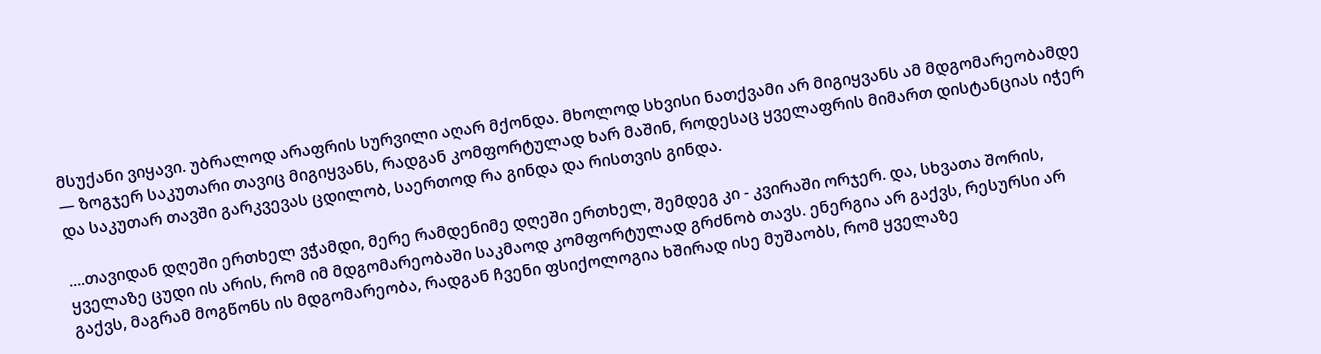მსუქანი ვიყავი. უბრალოდ არაფრის სურვილი აღარ მქონდა. მხოლოდ სხვისი ნათქვამი არ მიგიყვანს ამ მდგომარეობამდე — ზოგჯერ საკუთარი თავიც მიგიყვანს, რადგან კომფორტულად ხარ მაშინ, როდესაც ყველაფრის მიმართ დისტანციას იჭერ და საკუთარ თავში გარკვევას ცდილობ, საერთოდ რა გინდა და რისთვის გინდა.

....თავიდან დღეში ერთხელ ვჭამდი, მერე რამდენიმე დღეში ერთხელ, შემდეგ კი - კვირაში ორჯერ. და, სხვათა შორის, ყველაზე ცუდი ის არის, რომ იმ მდგომარეობაში საკმაოდ კომფორტულად გრძნობ თავს. ენერგია არ გაქვს, რესურსი არ გაქვს, მაგრამ მოგწონს ის მდგომარეობა, რადგან ჩვენი ფსიქოლოგია ხშირად ისე მუშაობს, რომ ყველაზე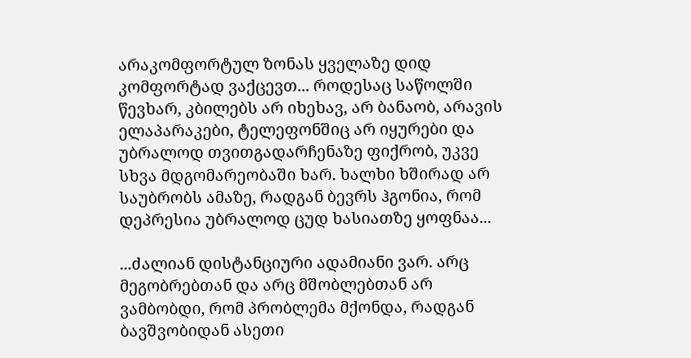არაკომფორტულ ზონას ყველაზე დიდ კომფორტად ვაქცევთ... როდესაც საწოლში წევხარ, კბილებს არ იხეხავ, არ ბანაობ, არავის ელაპარაკები, ტელეფონშიც არ იყურები და უბრალოდ თვითგადარჩენაზე ფიქრობ, უკვე სხვა მდგომარეობაში ხარ. ხალხი ხშირად არ საუბრობს ამაზე, რადგან ბევრს ჰგონია, რომ დეპრესია უბრალოდ ცუდ ხასიათზე ყოფნაა...

...ძალიან დისტანციური ადამიანი ვარ. არც მეგობრებთან და არც მშობლებთან არ ვამბობდი, რომ პრობლემა მქონდა, რადგან ბავშვობიდან ასეთი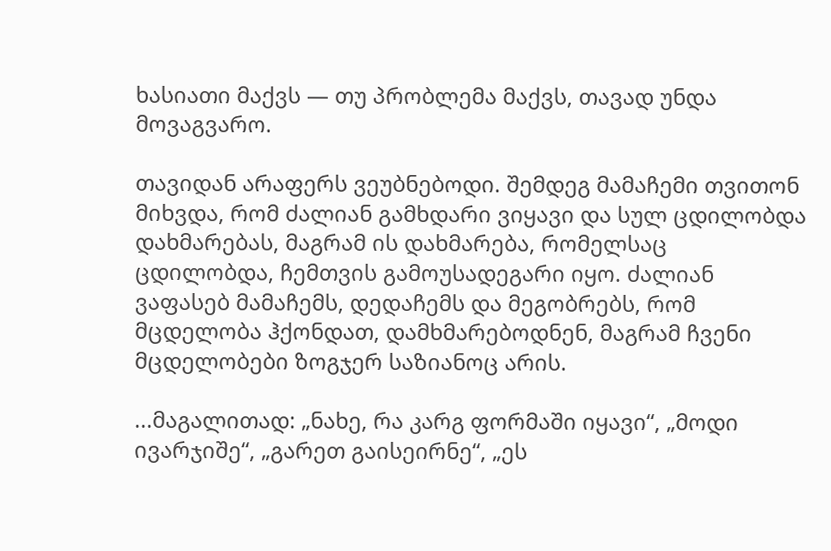ხასიათი მაქვს — თუ პრობლემა მაქვს, თავად უნდა მოვაგვარო.

თავიდან არაფერს ვეუბნებოდი. შემდეგ მამაჩემი თვითონ მიხვდა, რომ ძალიან გამხდარი ვიყავი და სულ ცდილობდა დახმარებას, მაგრამ ის დახმარება, რომელსაც ცდილობდა, ჩემთვის გამოუსადეგარი იყო. ძალიან ვაფასებ მამაჩემს, დედაჩემს და მეგობრებს, რომ მცდელობა ჰქონდათ, დამხმარებოდნენ, მაგრამ ჩვენი მცდელობები ზოგჯერ საზიანოც არის.

...მაგალითად: „ნახე, რა კარგ ფორმაში იყავი“, „მოდი ივარჯიშე“, „გარეთ გაისეირნე“, „ეს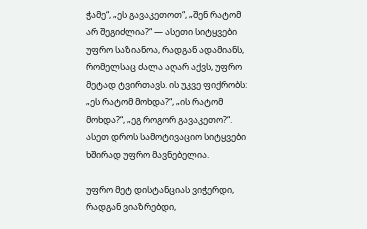ჭამე“, „ეს გავაკეთოთ“, „შენ რატომ არ შეგიძლია?“ — ასეთი სიტყვები უფრო საზიანოა, რადგან ადამიანს, რომელსაც ძალა აღარ აქვს, უფრო მეტად ტვირთავს. ის უკვე ფიქრობს: „ეს რატომ მოხდა?“, „ის რატომ მოხდა?“, „ეგ როგორ გავაკეთო?“. ასეთ დროს სამოტივაციო სიტყვები ხშირად უფრო მავნებელია.

უფრო მეტ დისტანციას ვიჭერდი, რადგან ვიაზრებდი,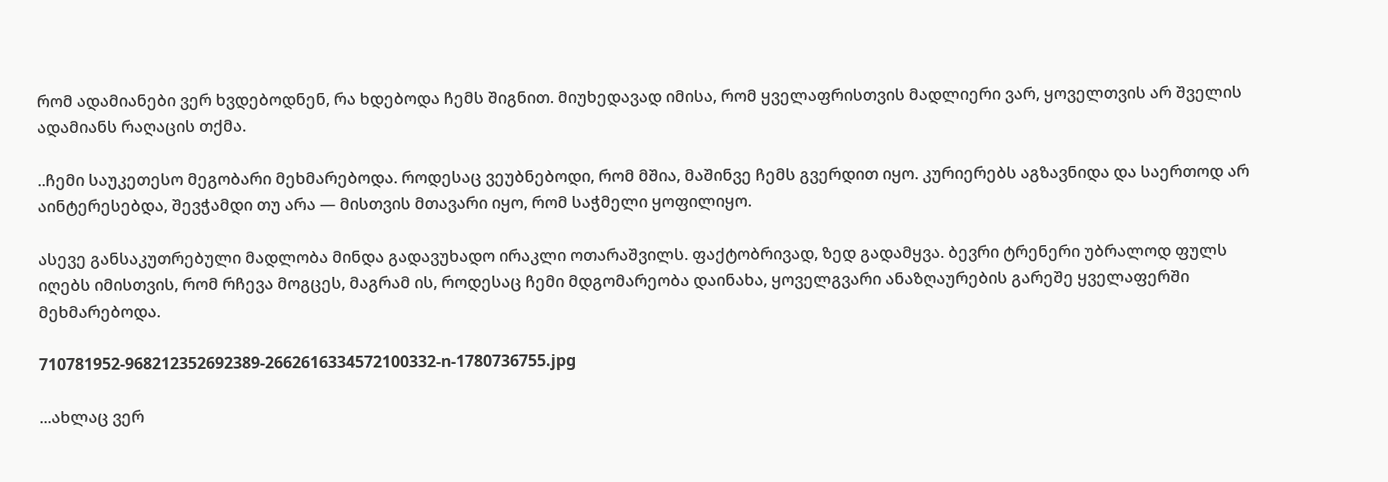რომ ადამიანები ვერ ხვდებოდნენ, რა ხდებოდა ჩემს შიგნით. მიუხედავად იმისა, რომ ყველაფრისთვის მადლიერი ვარ, ყოველთვის არ შველის ადამიანს რაღაცის თქმა.

..ჩემი საუკეთესო მეგობარი მეხმარებოდა. როდესაც ვეუბნებოდი, რომ მშია, მაშინვე ჩემს გვერდით იყო. კურიერებს აგზავნიდა და საერთოდ არ აინტერესებდა, შევჭამდი თუ არა — მისთვის მთავარი იყო, რომ საჭმელი ყოფილიყო.

ასევე განსაკუთრებული მადლობა მინდა გადავუხადო ირაკლი ოთარაშვილს. ფაქტობრივად, ზედ გადამყვა. ბევრი ტრენერი უბრალოდ ფულს იღებს იმისთვის, რომ რჩევა მოგცეს, მაგრამ ის, როდესაც ჩემი მდგომარეობა დაინახა, ყოველგვარი ანაზღაურების გარეშე ყველაფერში მეხმარებოდა.

710781952-968212352692389-2662616334572100332-n-1780736755.jpg

...ახლაც ვერ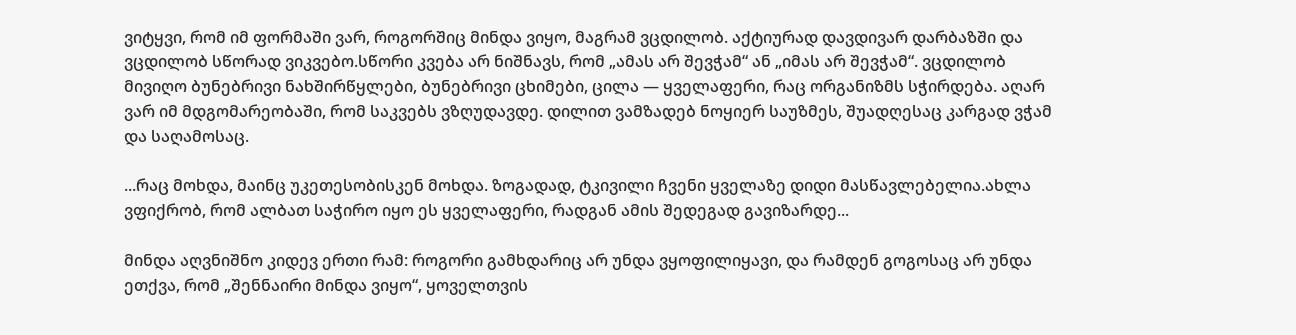ვიტყვი, რომ იმ ფორმაში ვარ, როგორშიც მინდა ვიყო, მაგრამ ვცდილობ. აქტიურად დავდივარ დარბაზში და ვცდილობ სწორად ვიკვებო.სწორი კვება არ ნიშნავს, რომ „ამას არ შევჭამ“ ან „იმას არ შევჭამ“. ვცდილობ მივიღო ბუნებრივი ნახშირწყლები, ბუნებრივი ცხიმები, ცილა — ყველაფერი, რაც ორგანიზმს სჭირდება. აღარ ვარ იმ მდგომარეობაში, რომ საკვებს ვზღუდავდე. დილით ვამზადებ ნოყიერ საუზმეს, შუადღესაც კარგად ვჭამ და საღამოსაც.

...რაც მოხდა, მაინც უკეთესობისკენ მოხდა. ზოგადად, ტკივილი ჩვენი ყველაზე დიდი მასწავლებელია.ახლა ვფიქრობ, რომ ალბათ საჭირო იყო ეს ყველაფერი, რადგან ამის შედეგად გავიზარდე...

მინდა აღვნიშნო კიდევ ერთი რამ: როგორი გამხდარიც არ უნდა ვყოფილიყავი, და რამდენ გოგოსაც არ უნდა ეთქვა, რომ „შენნაირი მინდა ვიყო“, ყოველთვის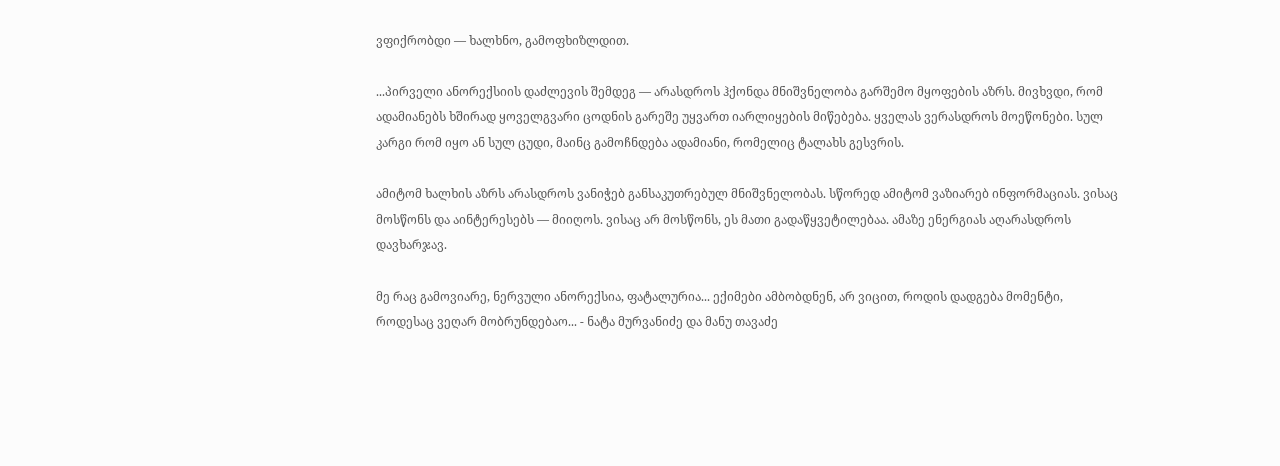ვფიქრობდი — ხალხნო, გამოფხიზლდით.

...პირველი ანორექსიის დაძლევის შემდეგ — არასდროს ჰქონდა მნიშვნელობა გარშემო მყოფების აზრს. მივხვდი, რომ ადამიანებს ხშირად ყოველგვარი ცოდნის გარეშე უყვართ იარლიყების მიწებება. ყველას ვერასდროს მოეწონები. სულ კარგი რომ იყო ან სულ ცუდი, მაინც გამოჩნდება ადამიანი, რომელიც ტალახს გესვრის.

ამიტომ ხალხის აზრს არასდროს ვანიჭებ განსაკუთრებულ მნიშვნელობას. სწორედ ამიტომ ვაზიარებ ინფორმაციას. ვისაც მოსწონს და აინტერესებს — მიიღოს. ვისაც არ მოსწონს, ეს მათი გადაწყვეტილებაა. ამაზე ენერგიას აღარასდროს დავხარჯავ.

მე რაც გამოვიარე, ნერვული ანორექსია, ფატალურია... ექიმები ამბობდნენ, არ ვიცით, როდის დადგება მომენტი, როდესაც ვეღარ მობრუნდებაო... - ნატა მურვანიძე და მანუ თავაძე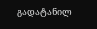გადატანილ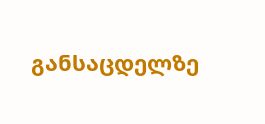განსაცდელზე